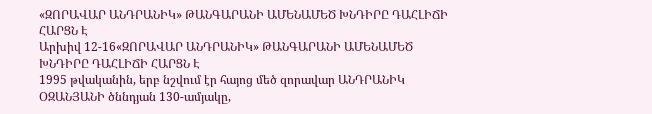«ԶՈՐԱՎԱՐ ԱՆԴՐԱՆԻԿ» ԹԱՆԳԱՐԱՆԻ ԱՄԵՆԱՄԵԾ ԽՆԴԻՐԸ ԴԱՀԼԻՃԻ ՀԱՐՑՆ Է
Արխիվ 12-16«ԶՈՐԱՎԱՐ ԱՆԴՐԱՆԻԿ» ԹԱՆԳԱՐԱՆԻ ԱՄԵՆԱՄԵԾ ԽՆԴԻՐԸ ԴԱՀԼԻՃԻ ՀԱՐՑՆ Է
1995 թվականին, երբ նշվում էր հայոց մեծ զորավար ԱՆԴՐԱՆԻԿ ՕԶԱՆՅԱՆԻ ծննդյան 130-ամյակը,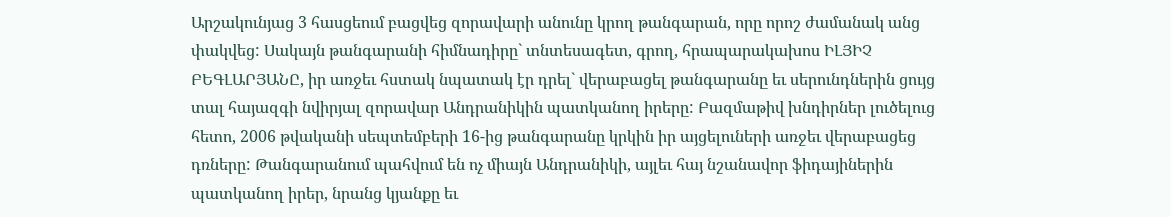Արշակունյաց 3 հասցեում բացվեց զորավարի անունը կրող թանգարան, որը որոշ ժամանակ անց փակվեց: Սակայն թանգարանի հիմնադիրը` տնտեսագետ, գրող, հրապարակախոս ԻԼՅԻՉ ԲԵԳԼԱՐՅԱՆԸ, իր առջեւ հստակ նպատակ էր դրել` վերաբացել թանգարանը եւ սերունդներին ցույց տալ հայազգի նվիրյալ զորավար Անդրանիկին պատկանող իրերը: Բազմաթիվ խնդիրներ լուծելուց հետո, 2006 թվականի սեպտեմբերի 16-ից թանգարանը կրկին իր այցելուների առջեւ վերաբացեց դռները: Թանգարանում պահվում են ոչ միայն Անդրանիկի, այլեւ հայ նշանավոր ֆիդայիներին պատկանող իրեր, նրանց կյանքը եւ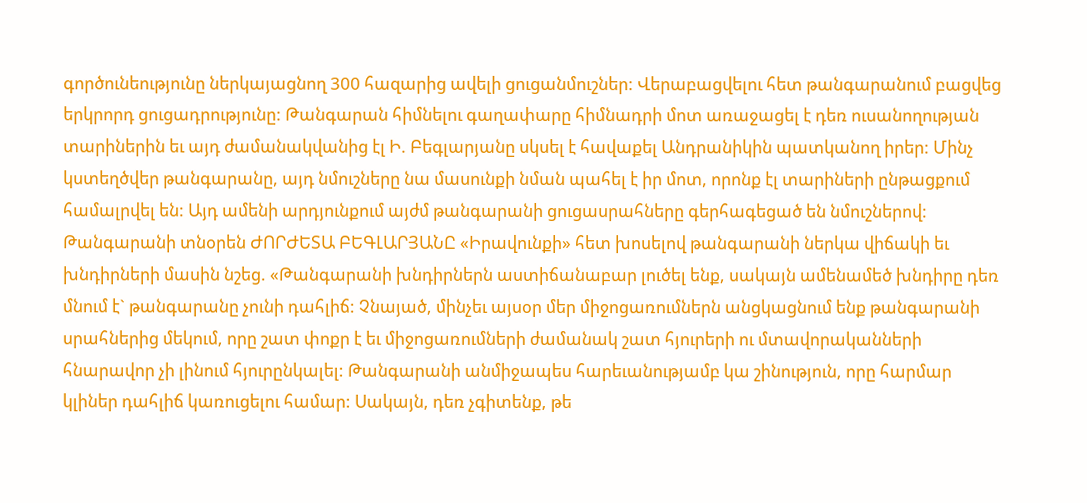գործունեությունը ներկայացնող 300 հազարից ավելի ցուցանմուշներ: Վերաբացվելու հետ թանգարանում բացվեց երկրորդ ցուցադրությունը: Թանգարան հիմնելու գաղափարը հիմնադրի մոտ առաջացել է դեռ ուսանողության տարիներին եւ այդ ժամանակվանից էլ Ի. Բեգլարյանը սկսել է հավաքել Անդրանիկին պատկանող իրեր: Մինչ կստեղծվեր թանգարանը, այդ նմուշները նա մասունքի նման պահել է իր մոտ, որոնք էլ տարիների ընթացքում համալրվել են: Այդ ամենի արդյունքում այժմ թանգարանի ցուցասրահները գերհագեցած են նմուշներով:
Թանգարանի տնօրեն ԺՈՐԺԵՏԱ ԲԵԳԼԱՐՅԱՆԸ «Իրավունքի» հետ խոսելով թանգարանի ներկա վիճակի եւ խնդիրների մասին նշեց. «Թանգարանի խնդիրներն աստիճանաբար լուծել ենք, սակայն ամենամեծ խնդիրը դեռ մնում է` թանգարանը չունի դահլիճ: Չնայած, մինչեւ այսօր մեր միջոցառումներն անցկացնում ենք թանգարանի սրահներից մեկում, որը շատ փոքր է եւ միջոցառումների ժամանակ շատ հյուրերի ու մտավորականների հնարավոր չի լինում հյուրընկալել: Թանգարանի անմիջապես հարեւանությամբ կա շինություն, որը հարմար կլիներ դահլիճ կառուցելու համար: Սակայն, դեռ չգիտենք, թե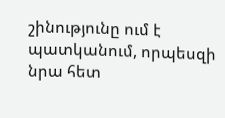շինությունը ում է պատկանում, որպեսզի նրա հետ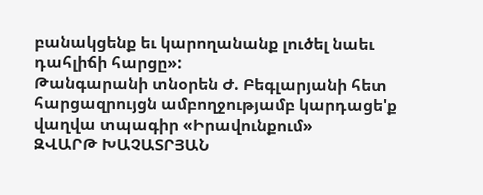բանակցենք եւ կարողանանք լուծել նաեւ դահլիճի հարցը»:
Թանգարանի տնօրեն Ժ. Բեգլարյանի հետ հարցազրույցն ամբողջությամբ կարդացե'ք վաղվա տպագիր «Իրավունքում»
ԶՎԱՐԹ ԽԱՉԱՏՐՅԱՆ